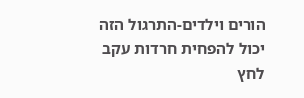הורים וילדים-התרגול הזה יכול להפחית חרדות עקב לחץ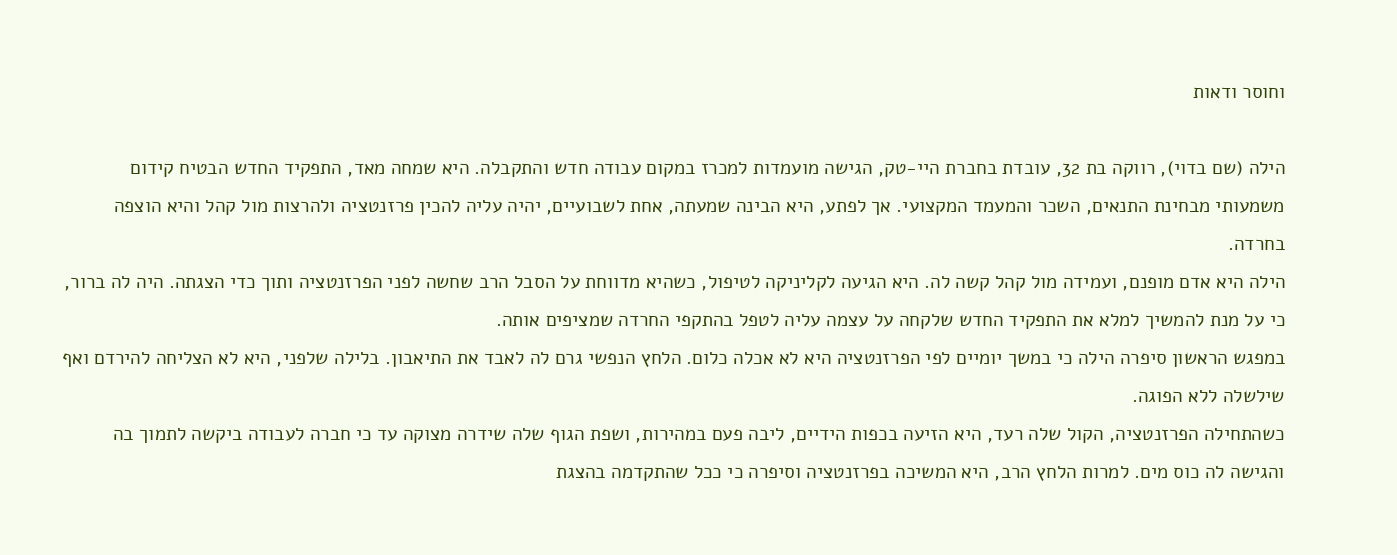וחוסר ודאות

הילה (שם בדוי), רווקה בת 32, עובדת בחברת היי-טק, הגישה מועמדות למכרז במקום עבודה חדש והתקבלה. היא שמחה מאד, התפקיד החדש הבטיח קידום משמעותי מבחינת התנאים, השכר והמעמד המקצועי. אך לפתע, היא הבינה שמעתה, אחת לשבועיים, יהיה עליה להכין פרזנטציה ולהרצות מול קהל והיא הוצפה בחרדה.
הילה היא אדם מופנם, ועמידה מול קהל קשה לה. היא הגיעה לקליניקה לטיפול, כשהיא מדווחת על הסבל הרב שחשה לפני הפרזנטציה ותוך כדי הצגתה. היה לה ברור, כי על מנת להמשיך למלא את התפקיד החדש שלקחה על עצמה עליה לטפל בהתקפי החרדה שמציפים אותה.
במפגש הראשון סיפרה הילה כי במשך יומיים לפי הפרזנטציה היא לא אכלה כלום. הלחץ הנפשי גרם לה לאבד את התיאבון. בלילה שלפני, היא לא הצליחה להירדם ואף שילשלה ללא הפוגה.
כשהתחילה הפרזנטציה, הקול שלה רעד, היא הזיעה בכפות הידיים, ליבה פעם במהירות, ושפת הגוף שלה שידרה מצוקה עד כי חברה לעבודה ביקשה לתמוך בה והגישה לה כוס מים. למרות הלחץ הרב, היא המשיכה בפרזנטציה וסיפרה כי ככל שהתקדמה בהצגת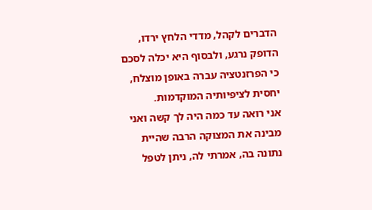הדברים לקהל, מדדי הלחץ ירדו, הדופק נרגע, ולבסוף היא יכלה לסכם כי הפרזנטציה עברה באופן מוצלח, יחסית לציפיותיה המוקדמות.
אני רואה עד כמה היה לך קשה ואני מבינה את המצוקה הרבה שהיית נתונה בה, אמרתי לה, ניתן לטפל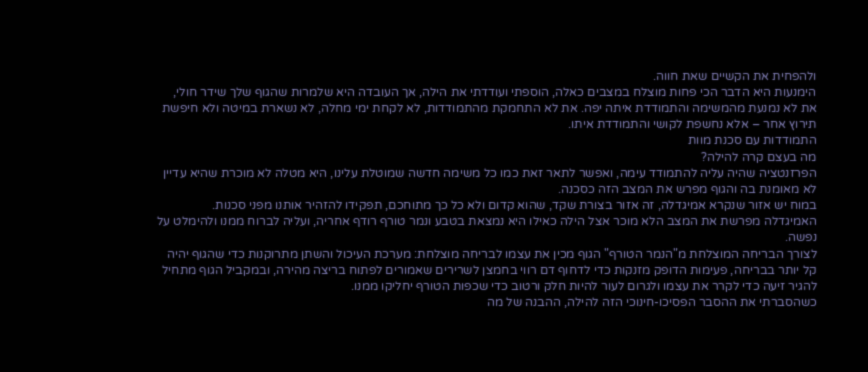ולהפחית את הקשיים שאת חווה.
הימנעות היא הדבר הכי פחות מוצלח במצבים כאלה, הוספתי ועודדתי את הילה, אך העובדה היא שלמרות שהגוף שלך שידר חולי, את לא נמנעת מהמשימה והתמודדת איתה יפה. את לא התחמקת מהתמודדות, לא לקחת ימי מחלה, לא נשארת במיטה ולא חיפשת תירוץ אחר – אלא נחשפת לקושי והתמודדת איתו.
התמודדות עם סכנת מוות
מה בעצם קרה להילה?
הפרזנטציה שהיה עליה להתמודד עימה, ואפשר לתאר זאת כמו כל משימה חדשה שמוטלת עלינו, היא מטלה לא מוכרת שהיא עדיין לא מאומנת בה והגוף מפרש את המצב הזה כסכנה.
במוח יש אזור שנקרא אמיגדלה, זה אזור בצורת שקד, שהוא קדום ולא כל כך מתוחכם, תפקידו להזהיר אותנו מפני סכנות. האמיגדלה מפרשת את המצב הלא מוכר אצל הילה כאילו היא נמצאת בטבע ונמר טורף רודף אחריה, ועליה לברוח ממנו ולהימלט על נפשה.
לצורך הבריחה המוצלחת מ"הנמר הטורף" הגוף מכין את עצמו לבריחה מוצלחת: מערכת העיכול והשתן מתרוקנות כדי שהגוף יהיה קל יותר בבריחה, פעימות הדופק מזנקות כדי לדחוף דם רווי בחמצן לשרירים שאמורים לפתוח בריצה מהירה, ובמקביל הגוף מתחיל להגיר זיעה כדי לקרר את עצמו ולגרום לעור להיות חלק ורטוב כדי שכפות הטורף יחליקו ממנו.
כשהסברתי את ההסבר הפסיכו-חינוכי הזה להילה, ההבנה של מה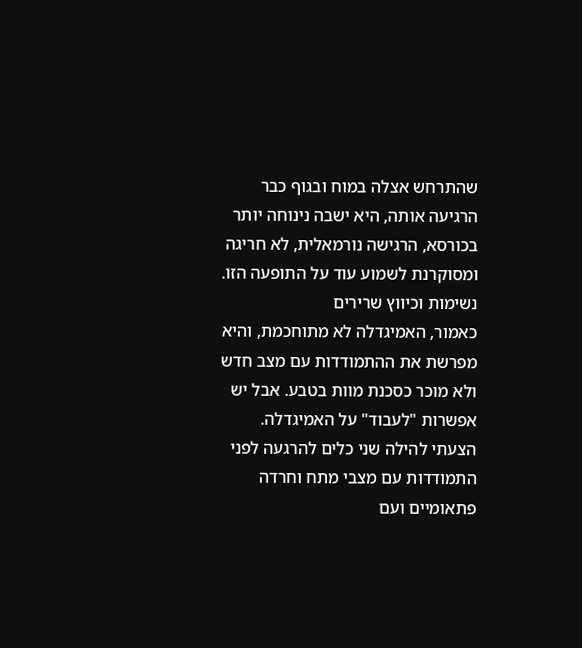שהתרחש אצלה במוח ובגוף כבר הרגיעה אותה, היא ישבה נינוחה יותר בכורסא, הרגישה נורמאלית, לא חריגה ומסוקרנת לשמוע עוד על התופעה הזו.
נשימות וכיווץ שרירים
כאמור, האמיגדלה לא מתוחכמת, והיא מפרשת את ההתמודדות עם מצב חדש ולא מוכר כסכנת מוות בטבע. אבל יש אפשרות "לעבוד" על האמיגדלה. הצעתי להילה שני כלים להרגעה לפני התמודדות עם מצבי מתח וחרדה פתאומיים ועם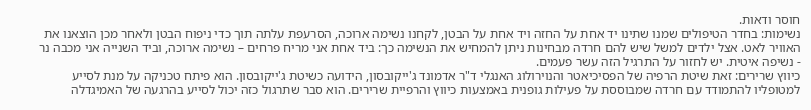חוסר ודאות.
נשימות: בחדר הטיפולים שמנו שתינו יד אחת על החזה ויד אחת על הבטן, לקחנו נשימה ארוכה, הסרעפת עלתה תוך כדי ניפוח הבטן ולאחר מכן הוצאנו את האוויר לאט. אצל ילדים למשל שיש להם חרדה מבחינות ניתן להמחיש את הנשימה כך: ביד אחת אני מריח פרחים – נשימה ארוכה, וביד השנייה אני מכבה נר - נשיפה איטית. יש לחזור על התרגיל הזה עשר פעמים.
כיווץ שרירים: זאת שיטת הרפיה של הפסיכיאטר והנוירולוג האנגלי ד"ר אדמונד ג'ייקובסון, הידועה כשיטת ג'ייקובסון. הוא פיתח טכניקה על מנת לסייע למטופליו להתמודד עם חרדה שמבוססת על פעילות גופנית באמצעות כיווץ והרפיית שרירים. הוא סבר שתרגול כזה יכול לסייע בהרגעה של האמיגדלה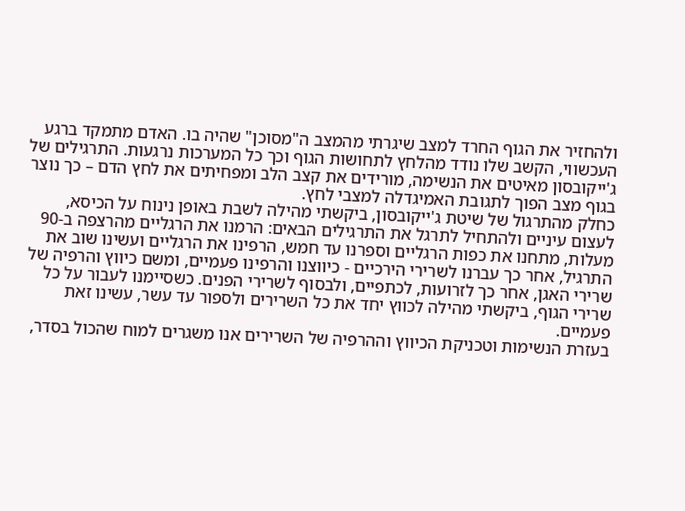ולהחזיר את הגוף החרד למצב שיגרתי מהמצב ה"מסוכן" שהיה בו. האדם מתמקד ברגע העכשווי, הקשב שלו נודד מהלחץ לתחושות הגוף וכך כל המערכות נרגעות. התרגילים של ג'ייקובסון מאיטים את הנשימה, מורידים את קצב הלב ומפחיתים את לחץ הדם – כך נוצר בגוף מצב הפוך לתגובת האמיגדלה למצבי לחץ.
כחלק מהתרגול של שיטת ג'ייקובסון, ביקשתי מהילה לשבת באופן נינוח על הכיסא, לעצום עיניים ולהתחיל לתרגל את התרגילים הבאים: הרמנו את הרגליים מהרצפה ב-90 מעלות, מתחנו את כפות הרגליים וספרנו עד חמש, הרפינו את הרגליים ועשינו שוב את התרגיל, אחר כך עברנו לשרירי הירכיים - כיווצנו והרפינו פעמיים, ומשם כיווץ והרפיה של שרירי האגן, אחר כך לזרועות, לכתפיים, ולבסוף לשרירי הפנים. כשסיימנו לעבור על כל שרירי הגוף, ביקשתי מהילה לכווץ יחד את כל השרירים ולספור עד עשר, עשינו זאת פעמיים.
בעזרת הנשימות וטכניקת הכיווץ וההרפיה של השרירים אנו משגרים למוח שהכול בסדר,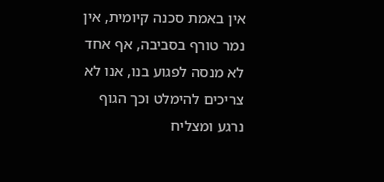אין באמת סכנה קיומית, אין נמר טורף בסביבה, אף אחד לא מנסה לפגוע בנו, אנו לא צריכים להימלט וכך הגוף נרגע ומצליח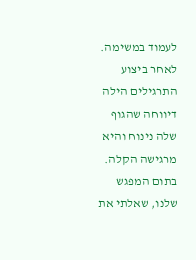לעמוד במשימה.
לאחר ביצוע התרגילים הילה דיווחה שהגוף שלה נינוח והיא מרגישה הקלה. בתום המפגש שלנו, שאלתי את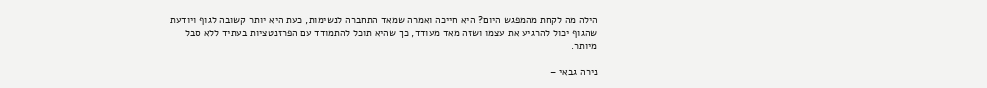הילה מה לקחת מהמפגש היום? היא חייכה ואמרה שמאד התחברה לנשימות, כעת היא יותר קשובה לגוף ויודעת שהגוף יכול להרגיע את עצמו ושזה מאד מעודד, כך שהיא תוכל להתמודד עם הפרזנטציות בעתיד ללא סבל מיותר.

נירה גבאי –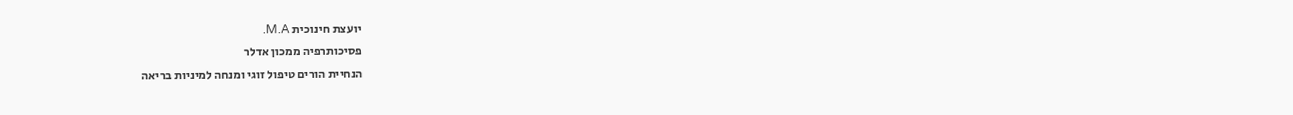יועצת חינוכית M.A.
פסיכותרפיה ממכון אדלר
הנחיית הורים טיפול זוגי ומנחה למיניות בריאה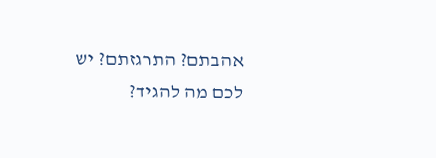אהבתם? התרגזתם? יש לכם מה להגיד?